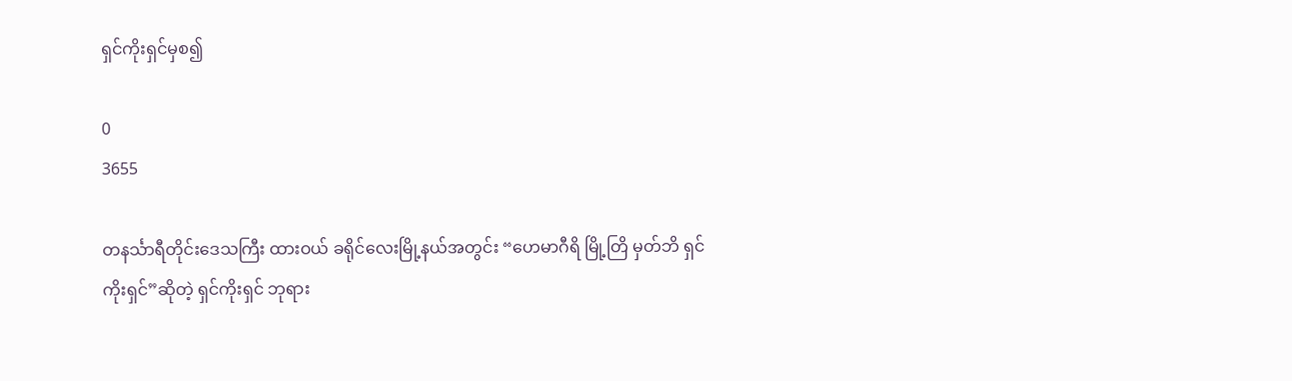ရှင်ကိုးရှင်မှစ၍

0
3655

တနင်္သာရီတိုင်းဒေသကြီး ထားဝယ် ခရိုင်လေးမြို့နယ်အတွင်း “ဟေမာဂီရိ မြို့တြိ မှတ်ဘိ ရှင်ကိုးရှင်”ဆိုတဲ့ ရှင်ကိုးရှင် ဘုရား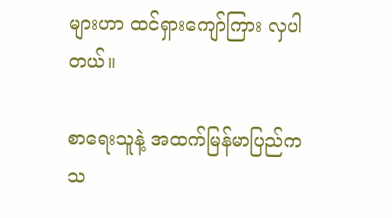များဟာ ထင်ရှားကျော်ကြား လှပါတယ်။

စာရေးသူနဲ့ အထက်မြန်မာပြည်က သ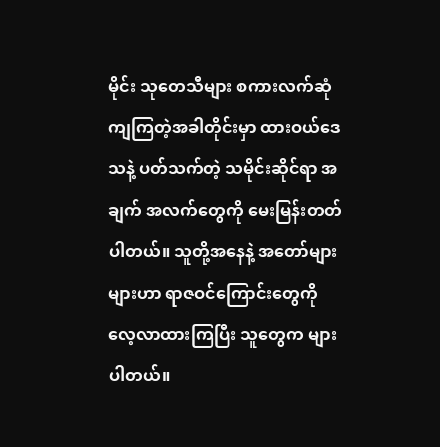မိုင်း သုတေသီများ စကားလက်ဆုံ ကျကြတဲ့အခါတိုင်းမှာ ထားဝယ်ဒေသနဲ့ ပတ်သက်တဲ့ သမိုင်းဆိုင်ရာ အချက် အလက်တွေကို မေးမြန်းတတ်ပါတယ်။ သူတို့အနေနဲ့ အတော်များများဟာ ရာဇဝင်ကြောင်းတွေကို လေ့လာထားကြပြီး သူတွေက များပါတယ်။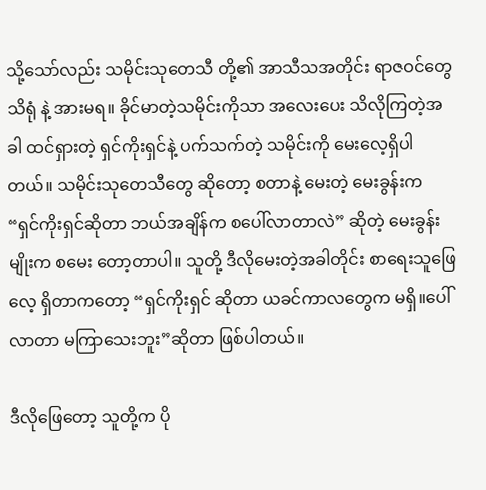သို့သော်လည်း သမိုင်းသုတေသီ တို့၏ အာသီသအတိုင်း ရာဇဝင်တွေသိရုံ နဲ့ အားမရ။ ခိုင်မာတဲ့သမိုင်းကိုသာ အလေးပေး သိလိုကြတဲ့အခါ ထင်ရှားတဲ့ ရှင်ကိုးရှင်နဲ့ ပက်သက်တဲ့ သမိုင်းကို မေးလေ့ရှိပါတယ်။ သမိုင်းသုတေသီတွေ ဆိုတော့ စတာနဲ့ မေးတဲ့ မေးခွန်းက “ရှင်ကိုးရှင်ဆိုတာ ဘယ်အချိန်က စပေါ်လာတာလဲ” ဆိုတဲ့ မေးခွန်းမျိုးက စမေး တော့တာပါ။ သူတို့ ဒီလိုမေးတဲ့အခါတိုင်း စာရေးသူဖြေလေ့ ရှိတာကတော့ “ရှင်ကိုးရှင် ဆိုတာ ယခင်ကာလတွေက မရှိ။ပေါ်လာတာ မကြာသေးဘူး”ဆိုတာ ဖြစ်ပါတယ်။

ဒီလိုဖြေတော့ သူတို့က ပို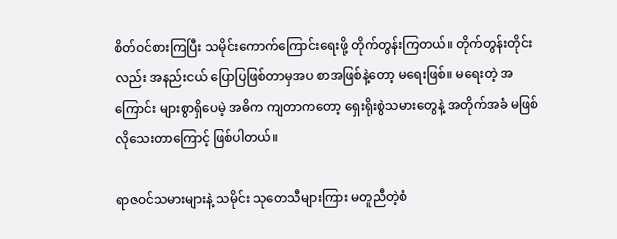စိတ်ဝင်စားကြပြီး သမိုင်းကောက်ကြောင်းရေးဖို့ တိုက်တွန်းကြတယ်။ တိုက်တွန်းတိုင်း လည်း အနည်းငယ် ပြောပြဖြစ်တာမှအပ စာအဖြစ်နဲ့တော့ မရေးဖြစ်။ မရေးတဲ့ အကြောင်း များစွာရှိပေမဲ့ အဓိက ကျတာကတော့ ရှေးရိုးစွဲသမားတွေနဲ့ အတိုက်အခံ မဖြစ်လိုသေးတာကြောင့် ဖြစ်ပါတယ်။

ရာဇဝင်သမားများနဲ့ သမိုင်း သုတေသီများကြား မတူညီတဲ့စံ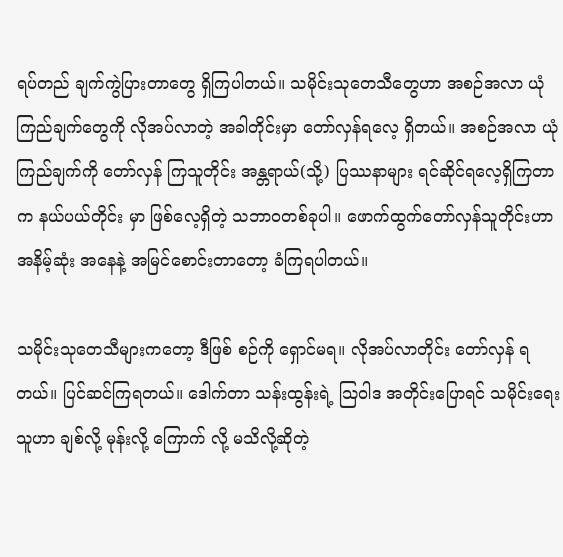ရပ်တည် ချက်ကွဲပြားတာတွေ ရှိကြပါတယ်။ သမိုင်းသုတေသီတွေဟာ အစဉ်အလာ ယုံကြည်ချက်တွေကို လိုအပ်လာတဲ့ အခါတိုင်းမှာ တော်လှန်ရလေ့ ရှိတယ်။ အစဉ်အလာ ယုံကြည်ချက်ကို တော်လှန် ကြသူတိုင်း အန္တရာယ်(သို့) ပြဿနာများ ရင်ဆိုင်ရလေ့ရှိကြတာက နယ်ပယ်တိုင်း မှာ ဖြစ်လေ့ရှိတဲ့ သဘာဝတစ်ခုပါ။ ဖောက်ထွက်တော်လှန်သူတိုင်းဟာ အနိမ့်ဆုံး အနေနဲ့ အမြင်စောင်းတာတော့ ခံကြရပါတယ်။

သမိုင်းသုတေသီများကတော့ ဒီဖြစ် စဉ်ကို ရှောင်မရ။ လိုအပ်လာတိုင်း တော်လှန် ရတယ်။ ပြင်ဆင်ကြရတယ်။ ဒေါက်တာ သန်းထွန်းရဲ့ သြဝါဒ အတိုင်းပြောရင် သမိုင်းရေးသူဟာ ချစ်လို့ မုန်းလို့ ကြောက် လို့ မသိလို့ဆိုတဲ့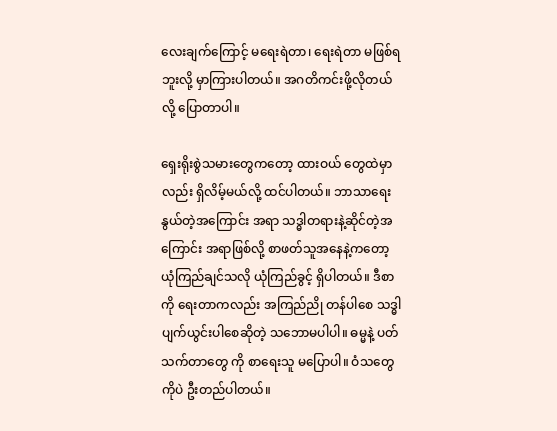လေးချက်ကြောင့် မရေးရဲတာ၊ ရေးရဲတာ မဖြစ်ရဘူးလို့ မှာကြားပါတယ်။ အဂတိကင်းဖို့လိုတယ်လို့ ပြောတာပါ။

ရှေးရိုးစွဲသမားတွေကတော့ ထားဝယ် တွေထဲမှာလည်း ရှိလိမ့်မယ်လို့ ထင်ပါတယ်။ ဘာသာရေးနွယ်တဲ့အကြောင်း အရာ သဒ္ဓါတရားနဲ့ဆိုင်တဲ့အကြောင်း အရာဖြစ်လို့ စာဖတ်သူအနေနဲ့ကတော့ ယုံကြည်ချင်သလို ယုံကြည်ခွင့် ရှိပါတယ်။ ဒီစာကို ရေးတာကလည်း အကြည်ညို တန်ပါစေ သဒ္ဓါပျက်ယွင်းပါစေဆိုတဲ့ သဘောမပါပါ။ ဓမ္မနဲ့ ပတ်သက်တာတွေ ကို စာရေးသူ မပြောပါ။ ဝံသတွေကိုပဲ ဦးတည်ပါတယ်။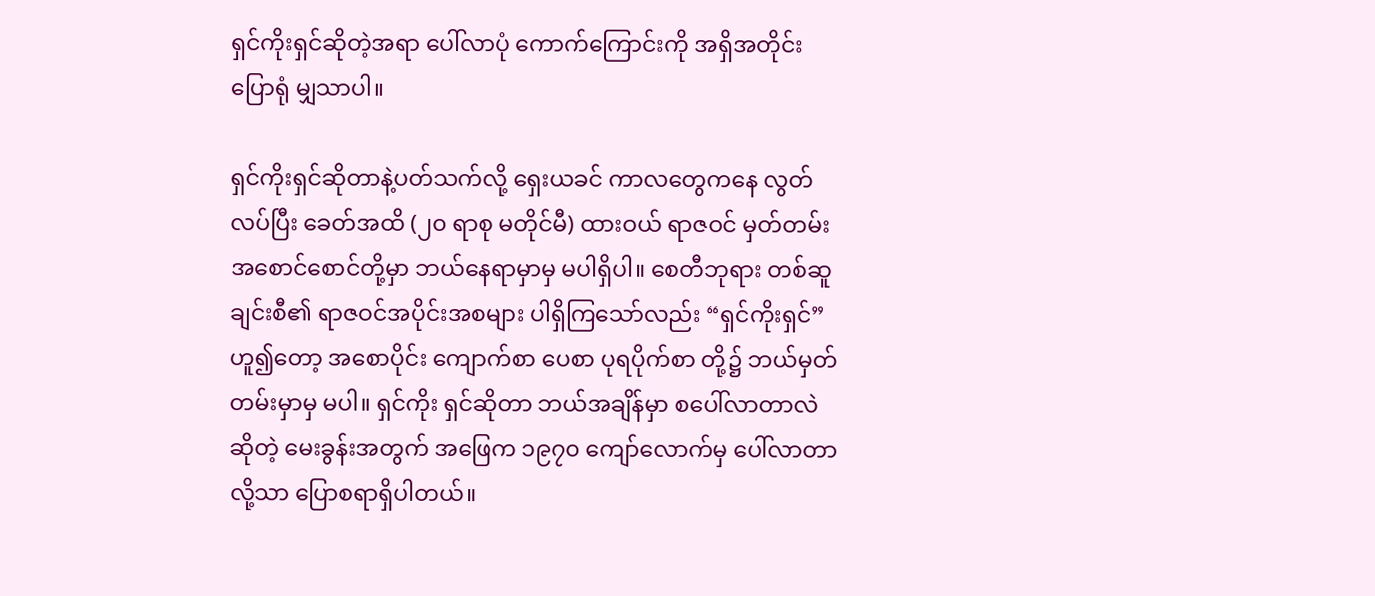ရှင်ကိုးရှင်ဆိုတဲ့အရာ ပေါ်လာပုံ ကောက်ကြောင်းကို အရှိအတိုင်း ပြောရုံ မျှသာပါ။

ရှင်ကိုးရှင်ဆိုတာနဲ့ပတ်သက်လို့ ရှေးယခင် ကာလတွေကနေ လွတ်လပ်ပြီး ခေတ်အထိ (၂၀ ရာစု မတိုင်မီ) ထားဝယ် ရာဇဝင် မှတ်တမ်း အစောင်စောင်တို့မှာ ဘယ်နေရာမှာမှ မပါရှိပါ။ စေတီဘုရား တစ်ဆူချင်းစီ၏ ရာဇဝင်အပိုင်းအစများ ပါရှိကြသော်လည်း “ရှင်ကိုးရှင်”ဟူ၍တော့ အစောပိုင်း ကျောက်စာ ပေစာ ပုရပိုက်စာ တို့၌ ဘယ်မှတ်တမ်းမှာမှ မပါ။ ရှင်ကိုး ရှင်ဆိုတာ ဘယ်အချိန်မှာ စပေါ်လာတာလဲ ဆိုတဲ့ မေးခွန်းအတွက် အဖြေက ၁၉၇၀ ကျော်လောက်မှ ပေါ်လာတာလို့သာ ပြောစရာရှိပါတယ်။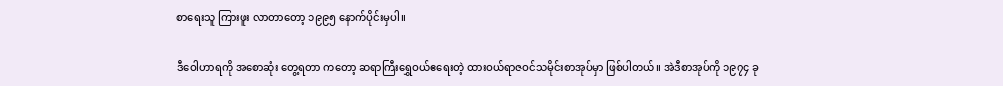စာရေးသူ ကြားဖူး လာတာတော့ ၁၉၉၅ နောက်ပိုင်းမှပါ။

ဒီဝေါဟာရကို အစောဆုံး တွေ့ရတာ ကတော့ ဆရာကြီးရွှေဝယ်ဧရေးတဲ့ ထားဝယ်ရာဇဝင်သမိုင်းစာအုပ်မှာ ဖြစ်ပါတယ်။ အဲဒီစာအုပ်ကို ၁၉၇၄ ခု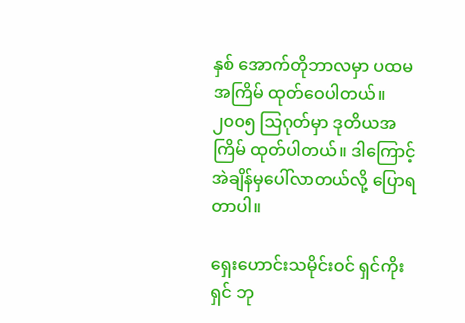နှစ် အောက်တိုဘာလမှာ ပထမအကြိမ် ထုတ်ဝေပါတယ်။ ၂၀၀၅ သြဂုတ်မှာ ဒုတိယအကြိမ် ထုတ်ပါတယ်။ ဒါကြောင့် အဲချိန်မှပေါ်လာတယ်လို့ ပြောရတာပါ။

ရှေးဟောင်းသမိုင်းဝင် ရှင်ကိုးရှင် ဘု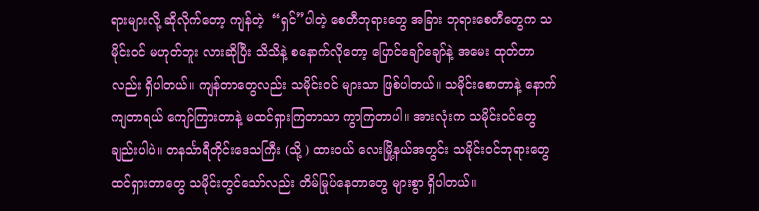ရားများလို့ ဆိုလိုက်တော့ ကျန်တဲ့  “ရှင်”ပါတဲ့ စေတီဘုရားတွေ အခြား ဘုရားစေတီတွေက သမိုင်းဝင် မဟုတ်ဘူး လားဆိုပြီး သိသိနဲ့ စနောက်လိုတော့ ပြောင်ချော်ချော်နဲ့ အမေး ထုတ်တာလည်း ရှိပါတယ်။ ကျန်တာတွေလည်း သမိုင်းဝင် များသာ ဖြစ်ပါတယ်။ သမိုင်းစောတာနဲ့ နောက်ကျတာရယ် ကျော်ကြားတာနဲ့ မထင်ရှားကြတာသာ ကွာကြတာပါ။ အားလုံးက သမိုင်းဝင်တွေ ချည်းပါပဲ။ တနင်္သာရီတိုင်းဒေသကြီး (သို့ ) ထားဝယ် လေးမြို့နယ်အတွင်း သမိုင်းဝင်ဘုရားတွေ ထင်ရှားတာတွေ သမိုင်းတွင်သော်လည်း တိမ်မြုပ်နေတာတွေ များစွာ ရှိပါတယ်။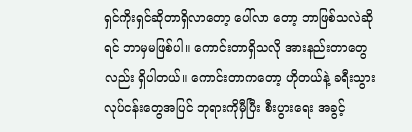ရှင်ကိုးရှင်ဆိုတာရှိလာတော့ ပေါ်လာ တော့ ဘာဖြစ်သလဲဆိုရင် ဘာမှမဖြစ်ပါ။ ကောင်းတာရှိသလို အားနည်းတာတွေ လည်း ရှိပါတယ်။ ကောင်းတာကတော့ ဟိုတယ်နဲ့ ခရီးသွားလုပ်ငန်းတွေအပြင် ဘုရားကိုမှီပြီး စီးပွားရေး အခွင့်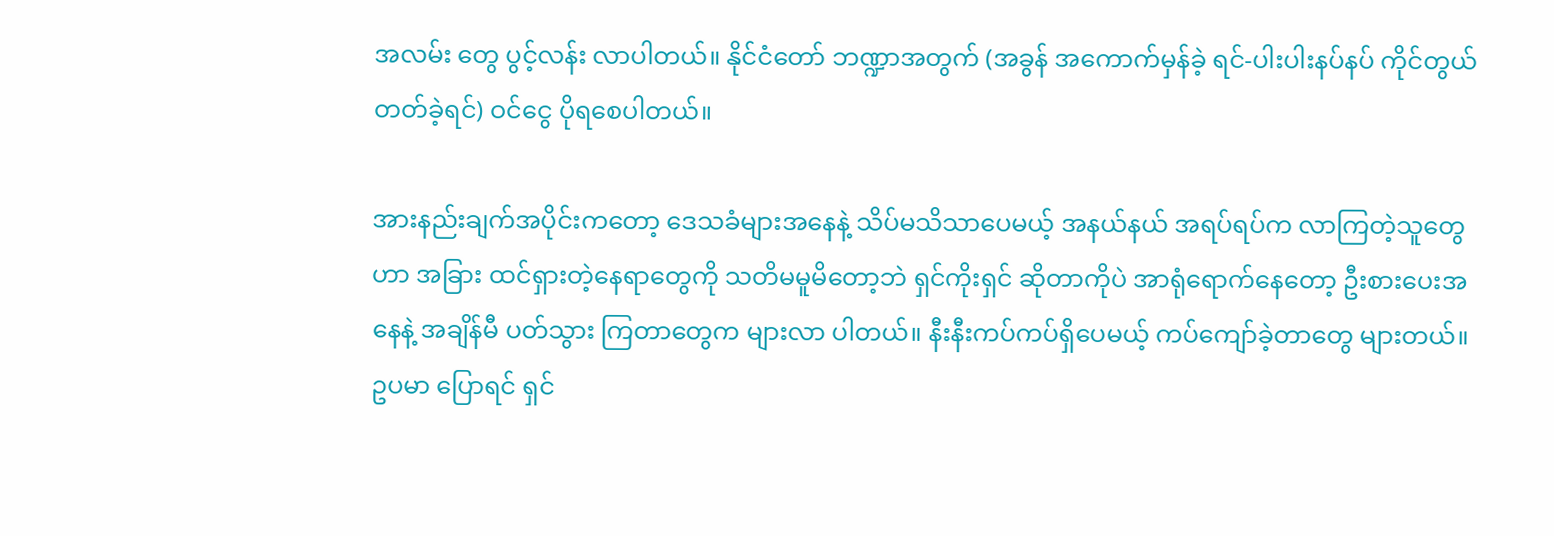အလမ်း တွေ ပွင့်လန်း လာပါတယ်။ နိုင်ငံတော် ဘဏ္ဍာအတွက် (အခွန် အကောက်မှန်ခဲ့ ရင်-ပါးပါးနပ်နပ် ကိုင်တွယ်တတ်ခဲ့ရင်) ဝင်ငွေ ပိုရစေပါတယ်။

အားနည်းချက်အပိုင်းကတော့ ဒေသခံများအနေနဲ့ သိပ်မသိသာပေမယ့် အနယ်နယ် အရပ်ရပ်က လာကြတဲ့သူတွေ ဟာ အခြား ထင်ရှားတဲ့နေရာတွေကို သတိမမူမိတော့ဘဲ ရှင်ကိုးရှင် ဆိုတာကိုပဲ အာရုံရောက်နေတော့ ဦးစားပေးအနေနဲ့ အချိန်မီ ပတ်သွား ကြတာတွေက များလာ ပါတယ်။ နီးနီးကပ်ကပ်ရှိပေမယ့် ကပ်ကျော်ခဲ့တာတွေ များတယ်။ ဥပမာ ပြောရင် ရှင်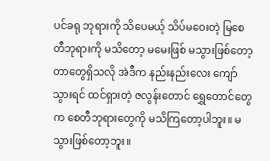ပင်ခရု ဘုရားကို သိပေမယ့် သိပ်မဝေးတဲ့ မြစေတီဘုရားကို မသိတော့ မမေးဖြစ် မသွားဖြစ်တော့တာတွေရှိသလို အဲဒီက နည်းနည်းလေး ကျော်သွားရင် ထင်ရှားတဲ့ ဇလွန်းတောင် ရွှေတောင်တွေ က စေတီဘုရားတွေကို မသိကြတော့ပါဘူး။ မသွားဖြစ်တော့ဘူး။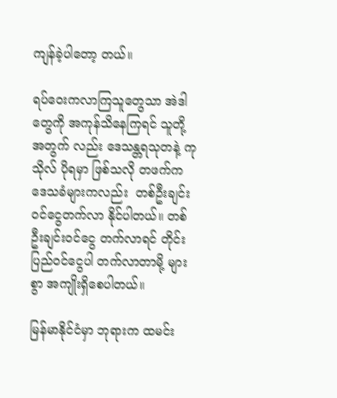ကျန်ခဲ့ပါတော့ တယ်။

ရပ်ဝေးကလာကြသူတွေသာ အဲဒါ တွေကို အကုန်သိနေကြရင် သူတို့အတွက် လည်း ဒေသန္တရသုတနဲ့ ကုသိုလ် ပိုရမှာ ဖြစ်သလို တဖက်က ဒေသခံများကလည်း  တစ်ဦးချင်းဝင်ငွေတက်လာ နိုင်ပါတယ်။ တစ်ဦးချင်းဝင်ငွေ တက်လာရင် တိုင်းပြည်ဝင်ငွေပါ တက်လာတာမို့ များစွာ အကျိုးရှိစေပါတယ်။

မြန်မာနိုင်ငံမှာ ဘုရားက ထမင်း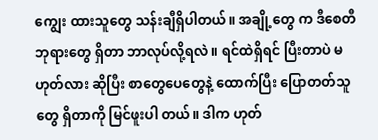ကျွေး ထားသူတွေ သန်းချီရှိပါတယ်။ အချို့တွေ က ဒီစေတီဘုရားတွေ ရှိတာ ဘာလုပ်လို့ရလဲ။ ရင်ထဲရှိရင် ပြီးတာပဲ မဟုတ်လား ဆိုပြီး စာတွေပေတွေနဲ့ ထောက်ပြီး ပြောတတ်သူတွေ ရှိတာကို မြင်ဖူးပါ တယ်။ ဒါက ဟုတ်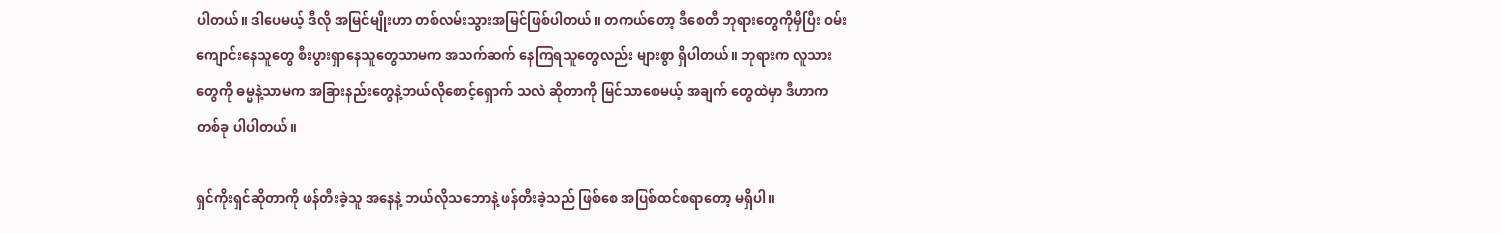ပါတယ်။ ဒါပေမယ့် ဒီလို အမြင်မျိုးဟာ တစ်လမ်းသွားအမြင်ဖြစ်ပါတယ်။ တကယ်တော့ ဒီစေတီ ဘုရားတွေကိုမှီပြီး ဝမ်းကျောင်းနေသူတွေ စီးပွားရှာနေသူတွေသာမက အသက်ဆက် နေကြရသူတွေလည်း များစွာ ရှိပါတယ်။ ဘုရားက လူသားတွေကို ဓမ္မနဲ့သာမက အခြားနည်းတွေနဲ့ဘယ်လိုစောင့်ရှောက် သလဲ ဆိုတာကို မြင်သာစေမယ့် အချက် တွေထဲမှာ ဒီဟာကတစ်ခု ပါပါတယ်။

ရှင်ကိုးရှင်ဆိုတာကို ဖန်တီးခဲ့သူ အနေနဲ့ ဘယ်လိုသဘောနဲ့ ဖန်တီးခဲ့သည် ဖြစ်စေ အပြစ်ထင်စရာတော့ မရှိပါ။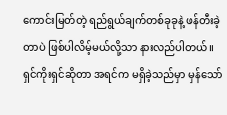ကောင်းမြတ်တဲ့ ရည်ရွယ်ချက်တစ်ခုခုနဲ့ ဖန်တီးခဲ့တာပဲ ဖြစ်ပါလိမ့်မယ်လို့သာ နားလည်ပါတယ်။ ရှင်ကိုးရှင်ဆိုတာ အရင်က မရှိခဲ့သည်မှာ မှန်သော်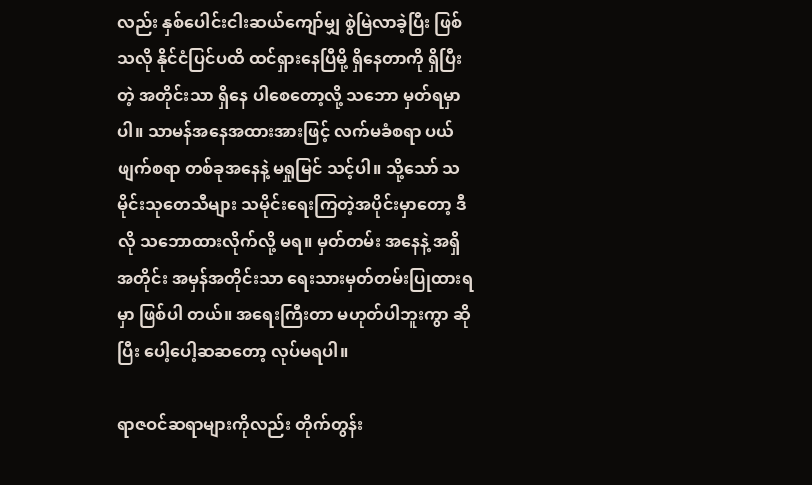လည်း နှစ်ပေါင်းငါးဆယ်ကျော်မျှ စွဲမြဲလာခဲ့ပြီး ဖြစ်သလို နိုင်ငံပြင်ပထိ ထင်ရှားနေပြီမို့ ရှိနေတာကို ရှိပြီးတဲ့ အတိုင်းသာ ရှိနေ ပါစေတော့လို့ သဘော မှတ်ရမှာပါ။ သာမန်အနေအထားအားဖြင့် လက်မခံစရာ ပယ်ဖျက်စရာ တစ်ခုအနေနဲ့ မရှုမြင် သင့်ပါ။ သို့သော် သမိုင်းသုတေသီများ သမိုင်းရေးကြတဲ့အပိုင်းမှာတော့ ဒီလို သဘောထားလိုက်လို့ မရ။ မှတ်တမ်း အနေနဲ့ အရှိအတိုင်း အမှန်အတိုင်းသာ ရေးသားမှတ်တမ်းပြုထားရမှာ ဖြစ်ပါ တယ်။ အရေးကြီးတာ မဟုတ်ပါဘူးကွာ ဆိုပြီး ပေါ့ပေါ့ဆဆတော့ လုပ်မရပါ။

ရာဇဝင်ဆရာများကိုလည်း တိုက်တွန်း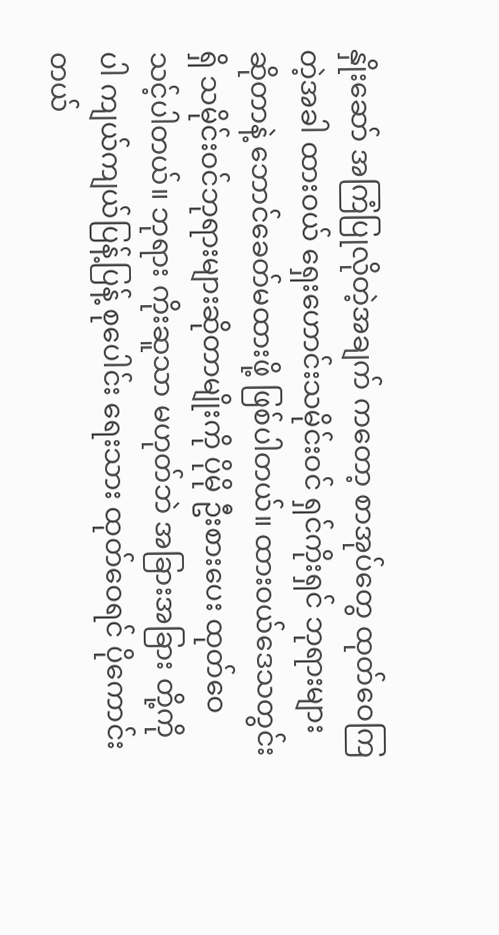နှိုးဆော် အကြံပြုလိုတဲ့အချက် ကတော့ စာအုပ်တွေ ထုတ်ဝေကြတဲ့အခါ ထားဝယ် ရှေးဟောင်းသမိုင်းဝင် ရှင်ကိုးရှင် ဘုရားများဆိုတာနဲ့ ဘောင်ခေတ်မထားဖို့ ဖြစ်ပါတယ်။ ထားဝယ်ဒေသတွင်းရှိ သမိုင်းဝင်ဘုရားများဆိုတာမျိုးကို ပိုမို ဦးစားပေး ထုတ်ဝေသင့်ပါတယ်။ ဘုရား ကိုးဆူသာ မဟုတ်ဘဲ အခြားအခြား တို့ကိုပါ ကျယ်ကျယ်ပြန့်ပြန့် စုပေါင်း ရေးသား ထုတ်ဝေရင် ပိုကောင်းတယ်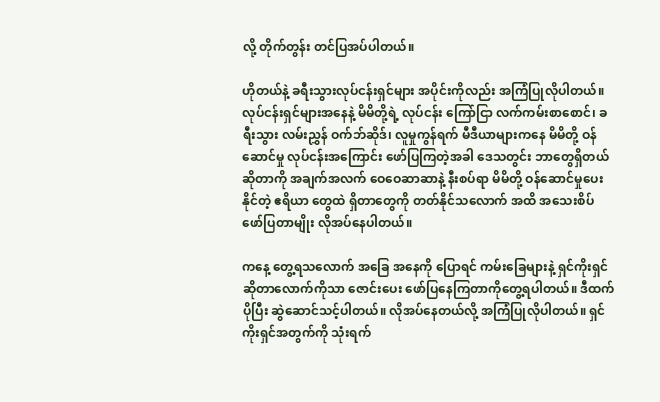လို့ တိုက်တွန်း တင်ပြအပ်ပါတယ်။

ဟိုတယ်နဲ့ ခရီးသွားလုပ်ငန်းရှင်များ အပိုင်းကိုလည်း အကြံပြုလိုပါတယ်။ လုပ်ငန်းရှင်များအနေနဲ့ မိမိတို့ရဲ့ လုပ်ငန်း ကြော်ငြာ လက်ကမ်းစာစောင်၊ ခရီးသွား လမ်းညွှန် ဝက်ဘ်ဆိုဒ်၊ လူမှုကွန်ရက် မီဒီယာများကနေ မိမိတို့ ဝန်ဆောင်မှု လုပ်ငန်းအကြောင်း ဖော်ပြကြတဲ့အခါ ဒေသတွင်း ဘာတွေရှိတယ်ဆိုတာကို အချက်အလက် ဝေဝေဆာဆာနဲ့ နီးစပ်ရာ မိမိတို့ ဝန်ဆောင်မှုပေးနိုင်တဲ့ ဧရိယာ တွေထဲ ရှိတာတွေကို တတ်နိုင်သလောက် အထိ အသေးစိပ် ဖော်ပြတာမျိုး လိုအပ်နေပါတယ်။

ကနေ့ တွေ့ရသလောက် အခြေ အနေကို ပြောရင် ကမ်းခြေများနဲ့ ရှင်ကိုးရှင်ဆိုတာလောက်ကိုသာ ဇောင်းပေး ဖော်ပြနေကြတာကိုတွေ့ရပါတယ်။ ဒီထက်ပိုပြီး ဆွဲဆောင်သင့်ပါတယ်။ လိုအပ်နေတယ်လို့ အကြံပြုလိုပါတယ်။ ရှင်ကိုးရှင်အတွက်ကို သုံးရက်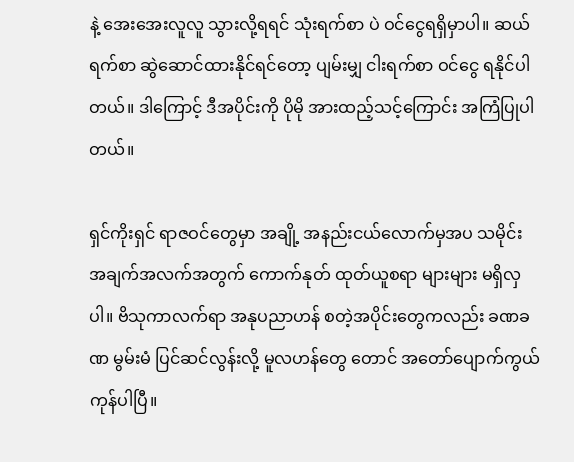နဲ့ အေးအေးလူလူ သွားလို့ရရင် သုံးရက်စာ ပဲ ဝင်ငွေရရှိမှာပါ။ ဆယ်ရက်စာ ဆွဲဆောင်ထားနိုင်ရင်တော့ ပျမ်းမျှ ငါးရက်စာ ဝင်ငွေ ရနိုင်ပါတယ်။ ဒါကြောင့် ဒီအပိုင်းကို ပိုမို အားထည့်သင့်ကြောင်း အကြံပြုပါတယ်။

ရှင်ကိုးရှင် ရာဇဝင်တွေမှာ အချို့ အနည်းငယ်လောက်မှအပ သမိုင်း အချက်အလက်အတွက် ကောက်နုတ် ထုတ်ယူစရာ များများ မရှိလှပါ။ ဗိသုကာလက်ရာ အနုပညာဟန် စတဲ့အပိုင်းတွေကလည်း ခဏခဏ မွမ်းမံ ပြင်ဆင်လွန်းလို့ မူလဟန်တွေ တောင် အတော်ပျောက်ကွယ်ကုန်ပါပြီ။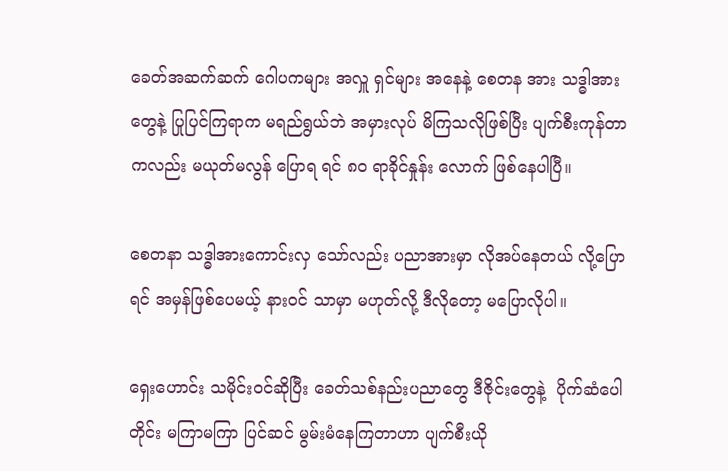ခေတ်အဆက်ဆက် ဂေါပကများ အလှူ ရှင်များ အနေနဲ့ စေတန အား သဒ္ဓါအား တွေနဲ့ ပြုပြင်ကြရာက မရည်ရွယ်ဘဲ အမှားလုပ် မိကြသလိုဖြစ်ပြီး ပျက်စီးကုန်တာကလည်း မယုတ်မလွန် ပြောရ ရင် ၈၀ ရာခိုင်နှုန်း လောက် ဖြစ်နေပါပြီ။

စေတနာ သဒ္ဓါအားကောင်းလှ သော်လည်း ပညာအားမှာ လိုအပ်နေတယ် လို့ပြောရင် အမှန်ဖြစ်ပေမယ့် နားဝင် သာမှာ မဟုတ်လို့ ဒီလိုတော့ မပြောလိုပါ။

ရှေးဟောင်း သမိုင်းဝင်ဆိုပြီး ခေတ်သစ်နည်းပညာတွေ ဒီဇိုင်းတွေနဲ့  ပိုက်ဆံပေါတိုင်း မကြာမကြာ ပြင်ဆင် မွမ်းမံနေကြတာဟာ ပျက်စီးယို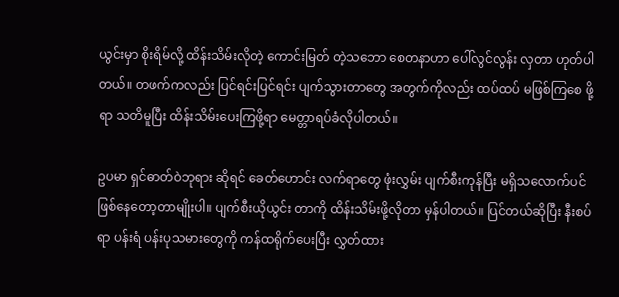ယွင်းမှာ စိုးရိမ်လို့ ထိန်းသိမ်းလိုတဲ့ ကောင်းမြတ် တဲ့သဘော စေတနာဟာ ပေါ်လွင်လွန်း လှတာ ဟုတ်ပါတယ်။ တဖက်ကလည်း ပြင်ရင်းပြင်ရင်း ပျက်သွားတာတွေ အတွက်ကိုလည်း ထပ်ထပ် မဖြစ်ကြစေ ဖို့ရာ သတိမူပြီး ထိန်းသိမ်းပေးကြဖို့ရာ မေတ္တာရပ်ခံလိုပါတယ်။

ဥပမာ ရှင်ဓာတ်ဝဲဘုရား ဆိုရင် ခေတ်ဟောင်း လက်ရာတွေ ဖုံးလွှမ်း ပျက်စီးကုန်ပြီး မရှိသလောက်ပင် ဖြစ်နေတော့တာမျိုးပါ။ ပျက်စီးယိုယွင်း တာကို ထိန်းသိမ်းဖို့လိုတာ မှန်ပါတယ်။ ပြင်တယ်ဆိုပြီး နီးစပ်ရာ ပန်းရံ ပန်းပုသမားတွေကို ကန်ထရိုက်ပေးပြီး လွှတ်ထား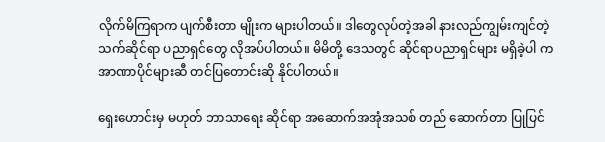လိုက်မိကြရာက ပျက်စီးတာ မျိုးက များပါတယ်။ ဒါတွေလုပ်တဲ့အခါ နားလည်ကျွမ်းကျင်တဲ့ သက်ဆိုင်ရာ ပညာရှင်တွေ လိုအပ်ပါတယ်။ မိမိတို့ ဒေသတွင် ဆိုင်ရာပညာရှင်များ မရှိခဲ့ပါ က အာဏာပိုင်များဆီ တင်ပြတောင်းဆို နိုင်ပါတယ်။

ရှေးဟောင်းမှ မဟုတ် ဘာသာရေး ဆိုင်ရာ အဆောက်အအုံအသစ် တည် ဆောက်တာ ပြုပြင်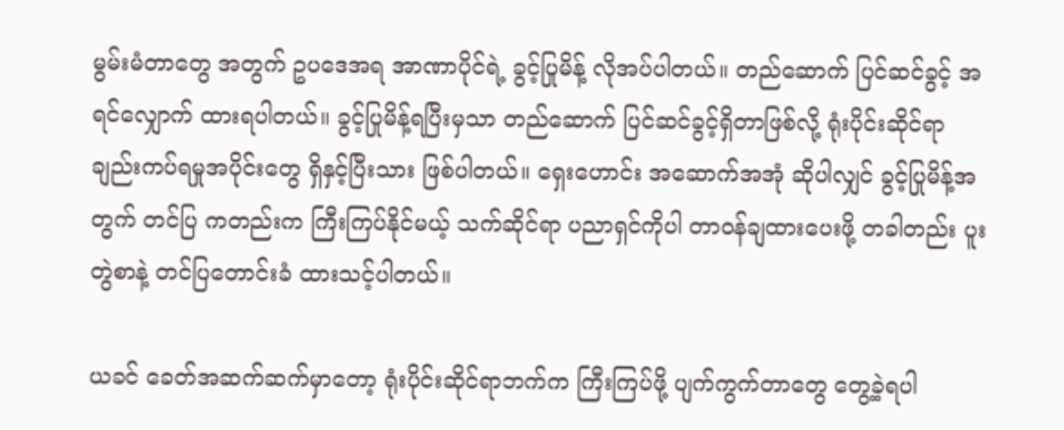မွမ်းမံတာတွေ အတွက် ဥပဒေအရ အာဏာပိုင်ရဲ့ ခွင့်ပြုမိန့် လိုအပ်ပါတယ်။ တည်ဆောက် ပြင်ဆင်ခွင့် အရင်လျှောက် ထားရပါတယ်။ ခွင့်ပြုမိန့်ရပြီးမှသာ တည်ဆောက် ပြင်ဆင်ခွင့်ရှိတာဖြစ်လို့ ရုံးပိုင်းဆိုင်ရာ ချည်းကပ်ရမှုအပိုင်းတွေ ရှိနှင့်ပြီးသား ဖြစ်ပါတယ်။ ရှေးဟောင်း အဆောက်အအုံ ဆိုပါလျှင် ခွင့်ပြုမိန့်အတွက် တင်ပြ ကတည်းက ကြီးကြပ်နိုင်မယ့် သက်ဆိုင်ရာ ပညာရှင်ကိုပါ တာဝန်ချထားပေးဖို့ တခါတည်း ပူးတွဲစာနဲ့ တင်ပြတောင်းခံ ထားသင့်ပါတယ်။

ယခင် ခေတ်အဆက်ဆက်မှာတော့ ရုံးပိုင်းဆိုင်ရာဘက်က ကြီးကြပ်ဖို့ ပျက်ကွက်တာတွေ တွေ့ခဲ့ရပါ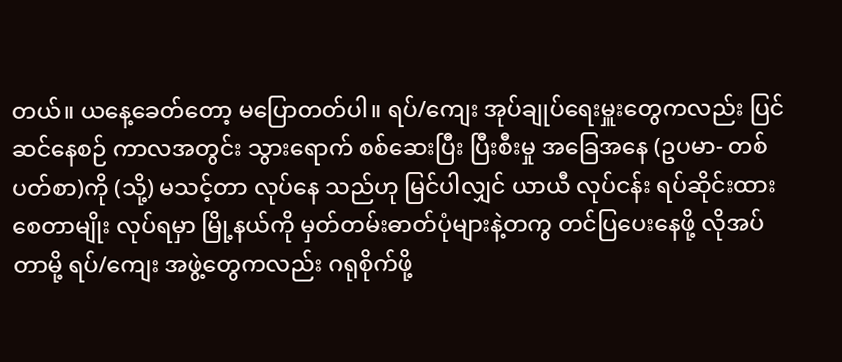တယ်။ ယနေ့ခေတ်တော့ မပြောတတ်ပါ။ ရပ်/ကျေး အုပ်ချုပ်ရေးမှူးတွေကလည်း ပြင်ဆင်နေစဉ် ကာလအတွင်း သွားရောက် စစ်ဆေးပြီး ပြီးစီးမှု အခြေအနေ (ဥပမာ- တစ်ပတ်စာ)ကို (သို့) မသင့်တာ လုပ်နေ သည်ဟု မြင်ပါလျှင် ယာယီ လုပ်ငန်း ရပ်ဆိုင်းထားစေတာမျိုး လုပ်ရမှာ မြို့နယ်ကို မှတ်တမ်းဓာတ်ပုံများနဲ့တကွ တင်ပြပေးနေဖို့ လိုအပ်တာမို့ ရပ်/ကျေး အဖွဲ့တွေကလည်း ဂရုစိုက်ဖို့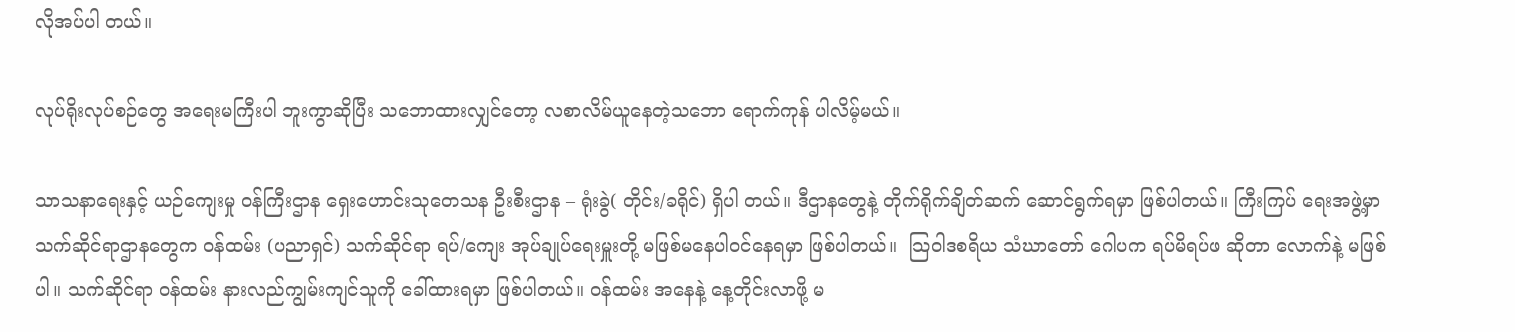လိုအပ်ပါ တယ်။

လုပ်ရိုးလုပ်စဉ်တွေ အရေးမကြီးပါ ဘူးကွာဆိုပြီး သဘောထားလျှင်တော့ လစာလိမ်ယူနေတဲ့သဘော ရောက်ကုန် ပါလိမ့်မယ်။

သာသနာရေးနှင့် ယဉ်ကျေးမှု ဝန်ကြီးဌာန ရှေးဟောင်းသုတေသန ဦးစီးဌာန – ရုံးခွဲ( တိုင်း/ခရိုင်) ရှိပါ တယ်။ ဒီဌာနတွေနဲ့ တိုက်ရိုက်ချိတ်ဆက် ဆောင်ရွက်ရမှာ ဖြစ်ပါတယ်။ ကြီးကြပ် ရေးအဖွဲ့မှာ သက်ဆိုင်ရာဌာနတွေက ဝန်ထမ်း (ပညာရှင်) သက်ဆိုင်ရာ ရပ်/ကျေး အုပ်ချုပ်ရေးမှူးတို့ မဖြစ်မနေပါဝင်နေရမှာ ဖြစ်ပါတယ်။  သြဝါဒစရိယ သံဃာတော် ဂေါပက ရပ်မိရပ်ဖ ဆိုတာ လောက်နဲ့ မဖြစ်ပါ။ သက်ဆိုင်ရာ ဝန်ထမ်း နားလည်ကျွမ်းကျင်သူကို ခေါ်ထားရမှာ ဖြစ်ပါတယ်။ ဝန်ထမ်း အနေနဲ့ နေ့တိုင်းလာဖို့ မ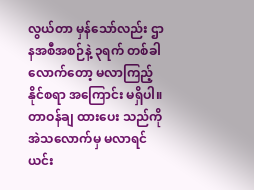လွယ်တာ မှန်သော်လည်း ဌာနအစီအစဉ်နဲ့ ၃ရက် တစ်ခါလောက်တော့ မလာကြည့် နိုင်စရာ အကြောင်း မရှိပါ။ တာဝန်ချ ထားပေး သည်ကို အဲသလောက်မှ မလာရင် ယင်း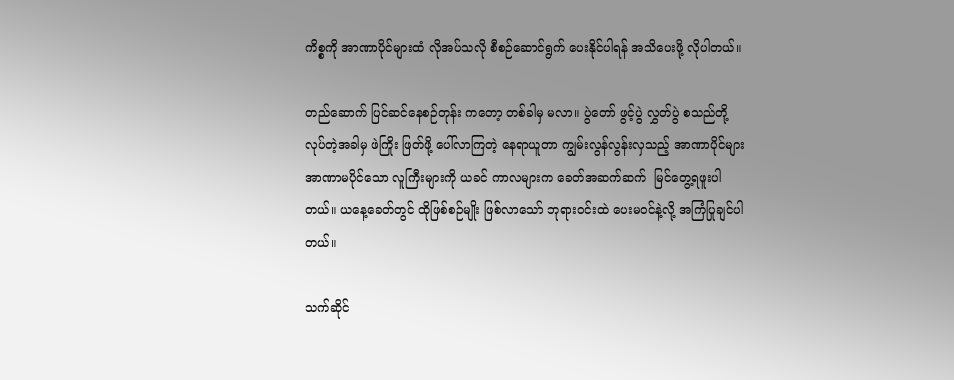ကိစ္စကို အာဏာပိုင်များထံ လိုအပ်သလို စီစဉ်ဆောင်ရွက် ပေးနိုင်ပါရန် အသိပေးဖို့ လိုပါတယ်။

တည်ဆောက် ပြင်ဆင်နေစဉ်တုန်း ကတော့ တစ်ခါမှ မလာ။ ပွဲတော် ဖွင့်ပွဲ လွှတ်ပွဲ စသည်တို့ လုပ်တဲ့အခါမှ ဖဲကြိုး ဖြတ်ဖို့ ပေါ်လာကြတဲ့ နေရာယူတာ ကျွမ်းလွန်လွန်းလှသည့် အာဏာပိုင်များ အာဏာမပိုင်သော လူကြီးများကို ယခင် ကာလများက ခေတ်အဆက်ဆက်  မြင်တွေ့ရဖူးပါတယ်။ ယနေ့ခေတ်တွင် ထိုဖြစ်စဉ်မျိုး ဖြစ်လာသော် ဘုရားဝင်းထဲ ပေးမဝင်နဲ့လို့ အကြံပြုချင်ပါတယ်။

သက်ဆိုင်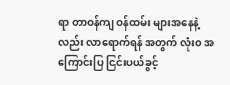ရာ တာဝန်ကျ ဝန်ထမ်း များအနေနဲ့လည်း လာရောက်ရန် အတွက် လုံး၀ အကြောင်းပြ ငြင်းပယ်ခွင့်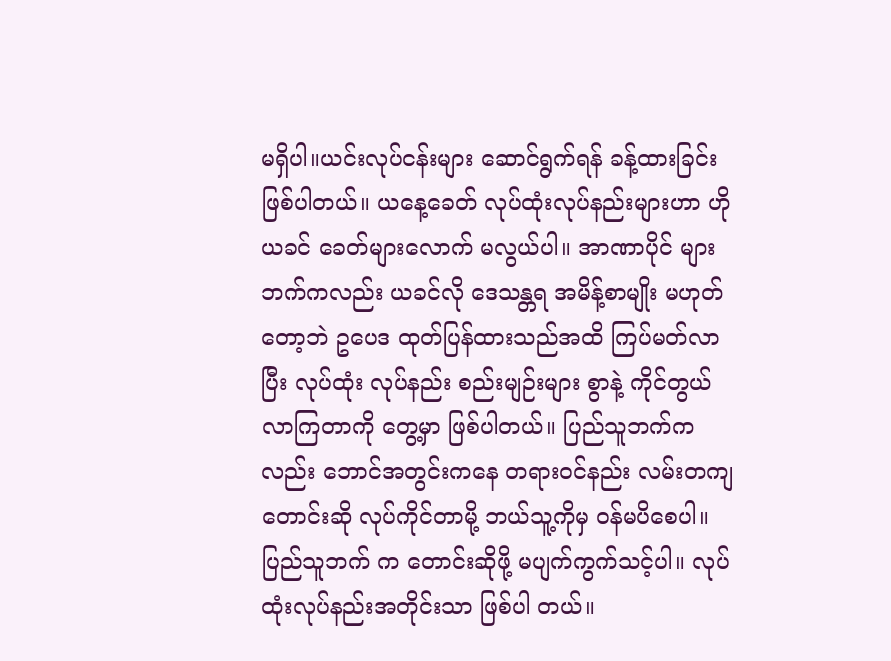မရှိပါ။ယင်းလုပ်ငန်းများ ဆောင်ရွက်ရန် ခန့်ထားခြင်း ဖြစ်ပါတယ်။ ယနေ့ခေတ် လုပ်ထုံးလုပ်နည်းများဟာ ဟိုယခင် ခေတ်များလောက် မလွယ်ပါ။ အာဏာပိုင် များဘက်ကလည်း ယခင်လို ဒေသန္တရ အမိန့်စာမျိုး မဟုတ်တော့ဘဲ ဥပေဒ ထုတ်ပြန်ထားသည်အထိ ကြပ်မတ်လာ ပြီး လုပ်ထုံး လုပ်နည်း စည်းမျဉ်းများ စွာနဲ့ ကိုင်တွယ်လာကြတာကို တွေ့မှာ ဖြစ်ပါတယ်။ ပြည်သူဘက်ကလည်း ဘောင်အတွင်းကနေ တရားဝင်နည်း လမ်းတကျ တောင်းဆို လုပ်ကိုင်တာမို့ ဘယ်သူ့ကိုမှ ဝန်မပိစေပါ။ ပြည်သူဘက် က တောင်းဆိုဖို့ မပျက်ကွက်သင့်ပါ။ လုပ်ထုံးလုပ်နည်းအတိုင်းသာ ဖြစ်ပါ တယ်။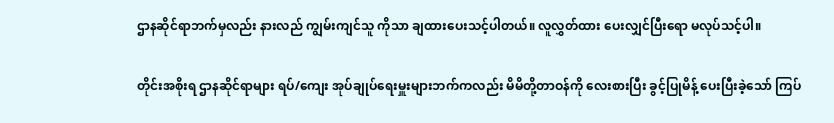ဌာနဆိုင်ရာဘက်မှလည်း နားလည် ကျွမ်းကျင်သူ ကိုသာ ချထားပေးသင့်ပါတယ်။ လူလွှတ်ထား ပေးလျှင်ပြီးရော မလုပ်သင့်ပါ။

တိုင်းအစိုးရ ဌာနဆိုင်ရာများ ရပ်/ကျေး အုပ်ချုပ်ရေးမှူးများဘက်ကလည်း မိမိတို့တာဝန်ကို လေးစားပြီး ခွင့်ပြုမိန့် ပေးပြီးခဲ့သော် ကြပ်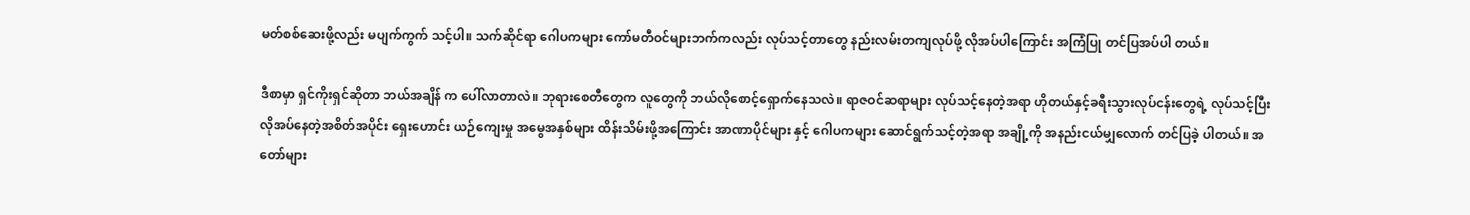မတ်စစ်ဆေးဖို့လည်း မပျက်ကွက် သင့်ပါ။ သက်ဆိုင်ရာ ဂေါပကများ ကော်မတီဝင်များဘက်ကလည်း လုပ်သင့်တာတွေ နည်းလမ်းတကျလုပ်ဖို့ လိုအပ်ပါကြောင်း အကြံပြု တင်ပြအပ်ပါ တယ်။

ဒီစာမှာ ရှင်ကိုးရှင်ဆိုတာ ဘယ်အချိန် က ပေါ်လာတာလဲ။ ဘုရားစေတီတွေက လူတွေကို ဘယ်လိုစောင့်ရှောက်နေသလဲ။ ရာဇဝင်ဆရာများ လုပ်သင့်နေတဲ့အရာ ဟိုတယ်နှင့်ခရီးသွားလုပ်ငန်းတွေရဲ့ လုပ်သင့်ပြီး လိုအပ်နေတဲ့အစိတ်အပိုင်း ရှေးဟောင်း ယဉ်ကျေးမှု အမွေအနှစ်များ ထိန်းသိမ်းဖို့အကြောင်း အာဏာပိုင်များ နှင့် ဂေါပကများ ဆောင်ရွက်သင့်တဲ့အရာ အချို့ကို အနည်းငယ်မျှလောက် တင်ပြခဲ့ ပါတယ်။ အတော်များ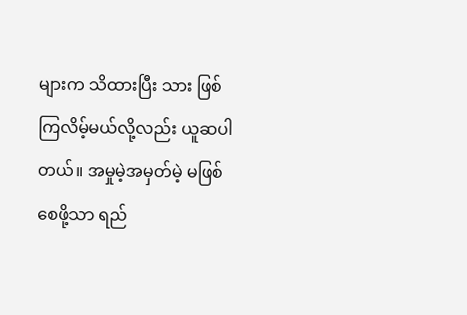များက သိထားပြီး သား ဖြစ်ကြလိမ့်မယ်လို့လည်း ယူဆပါ တယ်။ အမှုမဲ့အမှတ်မဲ့ မဖြစ်စေဖို့သာ ရည်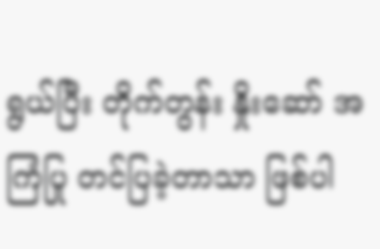ရွယ်ပြီး တိုက်တွန်း နှိုးဆော် အကြံပြု တင်ပြခဲ့တာသာ ဖြစ်ပါ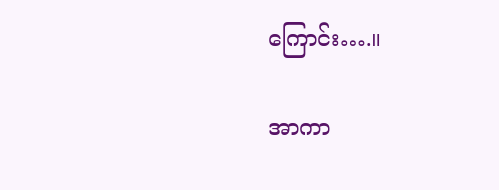ကြောင်း….။

အာကာ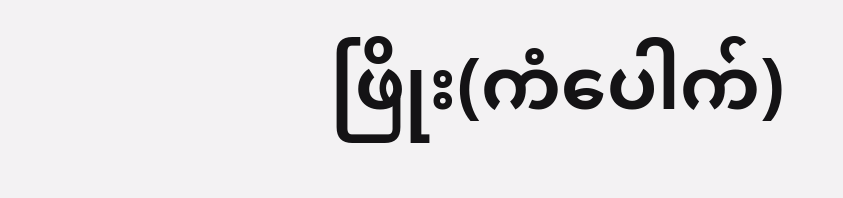ဖြိုး(ကံပေါက်)